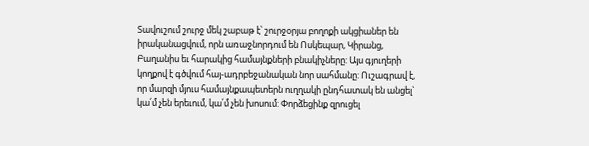Տավուշում շուրջ մեկ շաբաթ է՝ շուրջօրյա բողոքի ակցիաներ են իրականացվում, որն առաջնորդում են Ոսկեպար, Կիրանց, Բաղանիս եւ հարակից համայնքների բնակիչները: Այս գյուղերի կողքով է գծվում հայ-ադրբեջանական նոր սահմանը: Ուշագրավ է, որ մարզի մյուս համայնքապետերն ուղղակի ընդհատակ են անցել` կա՛մ չեն երեւում, կա՛մ չեն խոսում: Փորձեցինք զրուցել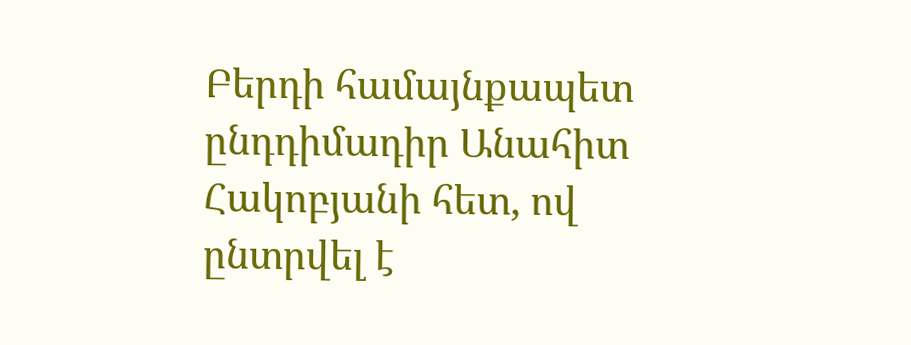Բերդի համայնքապետ ընդդիմադիր Անահիտ Հակոբյանի հետ, ով ընտրվել է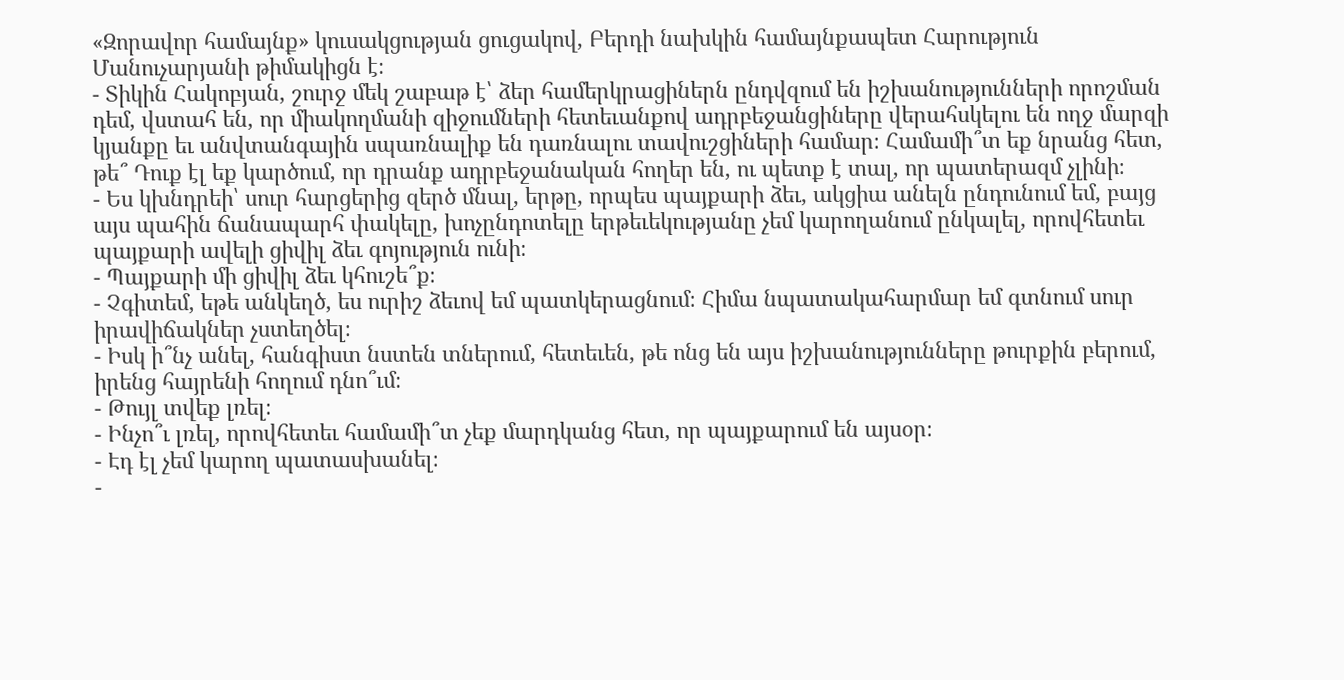«Զորավոր համայնք» կուսակցության ցուցակով, Բերդի նախկին համայնքապետ Հարություն Մանուչարյանի թիմակիցն է։
- Տիկին Հակոբյան, շուրջ մեկ շաբաթ է՝ ձեր համերկրացիներն ընդվզում են իշխանությունների որոշման դեմ, վստահ են, որ միակողմանի զիջումների հետեւանքով ադրբեջանցիները վերահսկելու են ողջ մարզի կյանքը եւ անվտանգային սպառնալիք են դառնալու տավուշցիների համար։ Համամի՞տ եք նրանց հետ, թե՞ Դուք էլ եք կարծում, որ դրանք ադրբեջանական հողեր են, ու պետք է տալ, որ պատերազմ չլինի։
- Ես կխնդրեի՝ սուր հարցերից զերծ մնալ, երթը, որպես պայքարի ձեւ, ակցիա անելն ընդունում եմ, բայց այս պահին ճանապարհ փակելը, խոչընդոտելը երթեւեկությանը չեմ կարողանում ընկալել, որովհետեւ պայքարի ավելի ցիվիլ ձեւ գոյություն ունի։
- Պայքարի մի ցիվիլ ձեւ կհուշե՞ք։
- Չգիտեմ, եթե անկեղծ, ես ուրիշ ձեւով եմ պատկերացնում։ Հիմա նպատակահարմար եմ գտնում սուր իրավիճակներ չստեղծել։
- Իսկ ի՞նչ անել, հանգիստ նստեն տներում, հետեւեն, թե ոնց են այս իշխանությունները թուրքին բերում, իրենց հայրենի հողում դնո՞ւմ։
- Թույլ տվեք լռել։
- Ինչո՞ւ լռել, որովհետեւ համամի՞տ չեք մարդկանց հետ, որ պայքարում են այսօր։
- Էդ էլ չեմ կարող պատասխանել։
-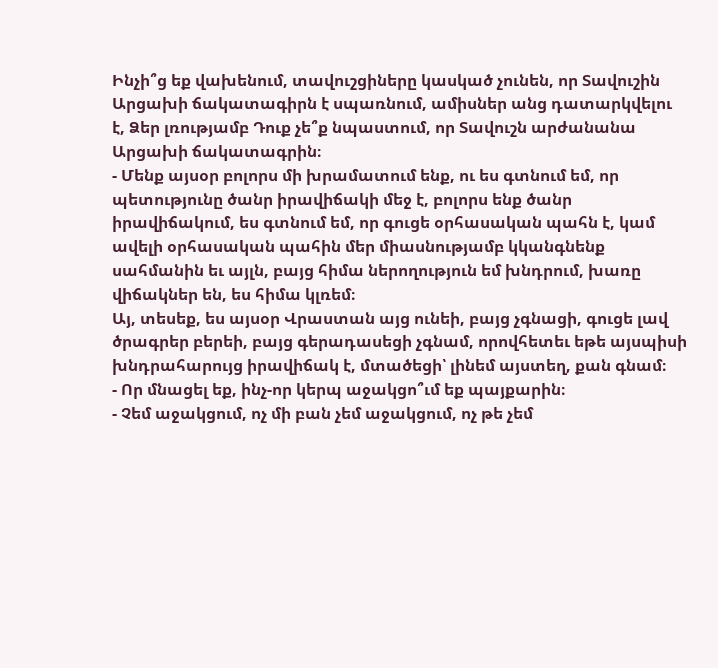Ինչի՞ց եք վախենում, տավուշցիները կասկած չունեն, որ Տավուշին Արցախի ճակատագիրն է սպառնում, ամիսներ անց դատարկվելու է, Ձեր լռությամբ Դուք չե՞ք նպաստում, որ Տավուշն արժանանա Արցախի ճակատագրին։
- Մենք այսօր բոլորս մի խրամատում ենք, ու ես գտնում եմ, որ պետությունը ծանր իրավիճակի մեջ է, բոլորս ենք ծանր իրավիճակում, ես գտնում եմ, որ գուցե օրհասական պահն է, կամ ավելի օրհասական պահին մեր միասնությամբ կկանգնենք սահմանին եւ այլն, բայց հիմա ներողություն եմ խնդրում, խառը վիճակներ են, ես հիմա կլռեմ։
Այ, տեսեք, ես այսօր Վրաստան այց ունեի, բայց չգնացի, գուցե լավ ծրագրեր բերեի, բայց գերադասեցի չգնամ, որովհետեւ եթե այսպիսի խնդրահարույց իրավիճակ է, մտածեցի՝ լինեմ այստեղ, քան գնամ։
- Որ մնացել եք, ինչ-որ կերպ աջակցո՞ւմ եք պայքարին։
- Չեմ աջակցում, ոչ մի բան չեմ աջակցում, ոչ թե չեմ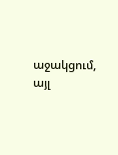աջակցում, այլ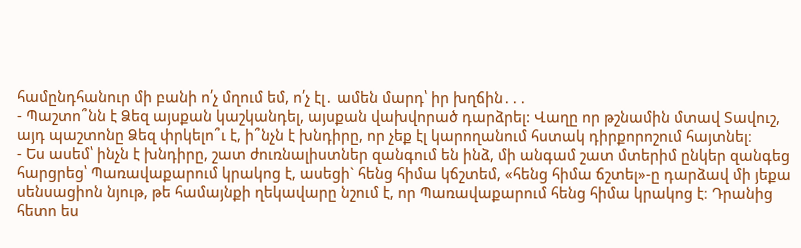համընդհանուր մի բանի ո՛չ մղում եմ, ո՛չ էլ․ ամեն մարդ՝ իր խղճին․․․
- Պաշտո՞նն է Ձեզ այսքան կաշկանդել, այսքան վախվորած դարձրել: Վաղը որ թշնամին մտավ Տավուշ, այդ պաշտոնը Ձեզ փրկելո՞ւ է, ի՞նչն է խնդիրը, որ չեք էլ կարողանում հստակ դիրքորոշում հայտնել։
- Ես ասեմ՝ ինչն է խնդիրը, շատ ժուռնալիստներ զանգում են ինձ, մի անգամ շատ մտերիմ ընկեր զանգեց հարցրեց՝ Պառավաքարում կրակոց է, ասեցի` հենց հիմա կճշտեմ, «հենց հիմա ճշտել»-ը դարձավ մի յեքա սենսացիոն նյութ, թե համայնքի ղեկավարը նշում է, որ Պառավաքարում հենց հիմա կրակոց է։ Դրանից հետո ես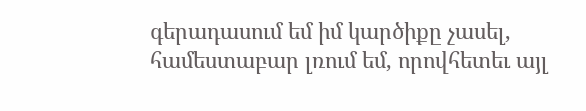գերադասում եմ իմ կարծիքը չասել, համեստաբար լռում եմ, որովհետեւ այլ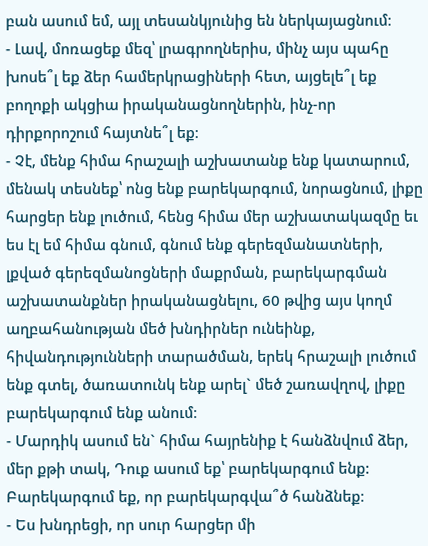բան ասում եմ, այլ տեսանկյունից են ներկայացնում։
- Լավ, մոռացեք մեզ՝ լրագրողներիս, մինչ այս պահը խոսե՞լ եք ձեր համերկրացիների հետ, այցելե՞լ եք բողոքի ակցիա իրականացնողներին, ինչ-որ դիրքորոշում հայտնե՞լ եք։
- Չէ, մենք հիմա հրաշալի աշխատանք ենք կատարում, մենակ տեսնեք՝ ոնց ենք բարեկարգում, նորացնում, լիքը հարցեր ենք լուծում, հենց հիմա մեր աշխատակազմը եւ ես էլ եմ հիմա գնում, գնում ենք գերեզմանատների, լքված գերեզմանոցների մաքրման, բարեկարգման աշխատանքներ իրականացնելու, 60 թվից այս կողմ աղբահանության մեծ խնդիրներ ունեինք, հիվանդությունների տարածման, երեկ հրաշալի լուծում ենք գտել, ծառատունկ ենք արել` մեծ շառավղով, լիքը բարեկարգում ենք անում։
- Մարդիկ ասում են` հիմա հայրենիք է հանձնվում ձեր, մեր քթի տակ, Դուք ասում եք՝ բարեկարգում ենք: Բարեկարգում եք, որ բարեկարգվա՞ծ հանձնեք։
- Ես խնդրեցի, որ սուր հարցեր մի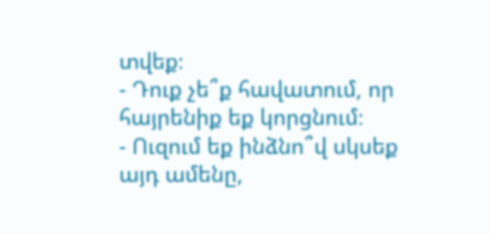տվեք։
- Դուք չե՞ք հավատում, որ հայրենիք եք կորցնում։
- Ուզում եք ինձնո՞վ սկսեք այդ ամենը,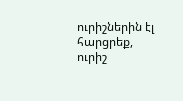ուրիշներին էլ հարցրեք, ուրիշ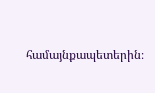համայնքապետերին։